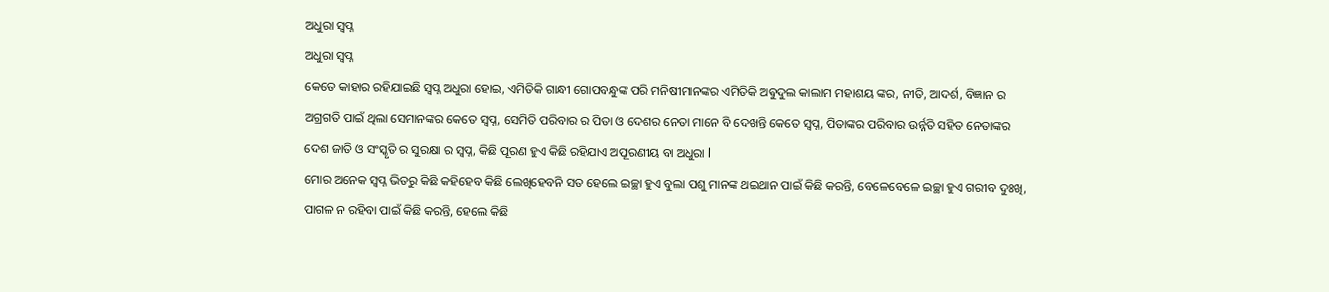ଅଧୁରା ସ୍ବପ୍ନ
ଅଧୁରା ସ୍ବପ୍ନ
କେତେ କାହାର ରହିଯାଇଛି ସ୍ବପ୍ନ ଅଧୁରା ହୋଇ, ଏମିତିକି ଗାନ୍ଧୀ ଗୋପବନ୍ଧୁଙ୍କ ପରି ମନିଷୀମାନଙ୍କର ଏମିତିକି ଅଵୁଦୁଲ କାଲାମ ମହାଶୟ ଙ୍କର, ନୀତି, ଆଦର୍ଶ, ବିଜ୍ଞାନ ର ଅଗ୍ରଗତି ପାଇଁ ଥିଲା ସେମାନଙ୍କର କେତେ ସ୍ବପ୍ନ, ସେମିତି ପରିବାର ର ପିତା ଓ ଦେଶର ନେତା ମାନେ ବି ଦେଖନ୍ତି କେତେ ସ୍ବପ୍ନ, ପିତାଙ୍କର ପରିବାର ଉର୍ନ୍ନତି ସହିତ ନେତାଙ୍କର ଦେଶ ଜାତି ଓ ସଂସ୍କୃତି ର ସୁରକ୍ଷା ର ସ୍ବପ୍ନ, କିଛି ପୂରଣ ହୁଏ କିଛି ରହିଯାଏ ଅପୂରଣୀୟ ବା ଅଧୁରା l
ମୋର ଅନେକ ସ୍ବପ୍ନ ଭିତରୁ କିଛି କହିହେବ କିଛି ଲେଖିହେବନି ସତ ହେଲେ ଇଚ୍ଛା ହୁଏ ବୁଲା ପଶୁ ମାନଙ୍କ ଥଇଥାନ ପାଇଁ କିଛି କରନ୍ତି, ବେଳେବେଳେ ଇଚ୍ଛା ହୁଏ ଗରୀବ ଦୁଃଖି, ପାଗଳ ନ ରହିବା ପାଇଁ କିଛି କରନ୍ତି, ହେଲେ କିଛି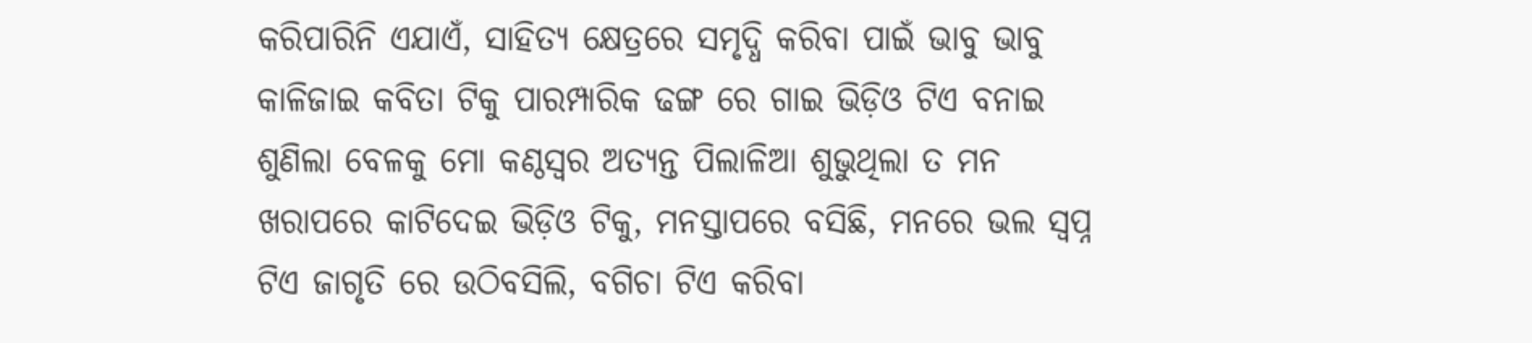କରିପାରିନି ଏଯାଏଁ, ସାହିତ୍ୟ କ୍ଷେତ୍ରରେ ସମୃଦ୍ଧି କରିବା ପାଇଁ ଭାବୁ ଭାବୁ କାଳିଜାଇ କବିତା ଟିକୁ ପାରମ୍ପାରିକ ଢଙ୍ଗ ରେ ଗାଇ ଭିଡ଼ିଓ ଟିଏ ବନାଇ ଶୁଣିଲା ବେଳକୁ ମୋ କଣ୍ଠସ୍ୱର ଅତ୍ୟନ୍ତ ପିଲାଳିଆ ଶୁଭୁଥିଲା ତ ମନ ଖରାପରେ କାଟିଦେଇ ଭିଡ଼ିଓ ଟିକୁ, ମନସ୍ତାପରେ ବସିଛି, ମନରେ ଭଲ ସ୍ବପ୍ନ ଟିଏ ଜାଗୃତି ରେ ଉଠିବସିଲି, ବଗିଚା ଟିଏ କରିବା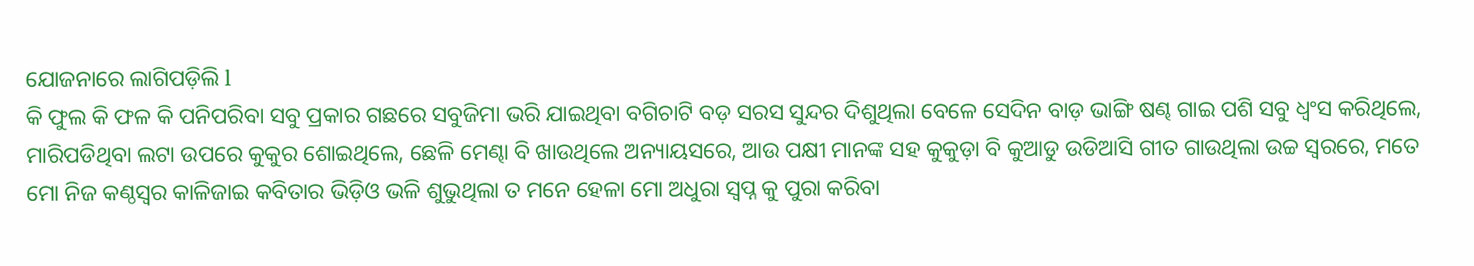ଯୋଜନାରେ ଲାଗିପଡ଼ିଲି l
କି ଫୁଲ କି ଫଳ କି ପନିପରିବା ସବୁ ପ୍ରକାର ଗଛରେ ସବୁଜିମା ଭରି ଯାଇଥିବା ବଗିଚାଟି ବଡ଼ ସରସ ସୁନ୍ଦର ଦିଶୁଥିଲା ବେଳେ ସେଦିନ ବାଡ଼ ଭାଙ୍ଗି ଷଣ୍ଢ ଗାଇ ପଶି ସବୁ ଧ୍ବଂସ କରିଥିଲେ, ମାରିପଡିଥିବା ଲଟା ଉପରେ କୁକୁର ଶୋଇଥିଲେ, ଛେଳି ମେଣ୍ଢା ବି ଖାଉଥିଲେ ଅନ୍ୟାୟସରେ, ଆଉ ପକ୍ଷୀ ମାନଙ୍କ ସହ କୁକୁଡ଼ା ବି କୁଆଡୁ ଉଡିଆସି ଗୀତ ଗାଉଥିଲା ଉଚ୍ଚ ସ୍ୱରରେ, ମତେ ମୋ ନିଜ କଣ୍ଠସ୍ୱର କାଳିଜାଇ କବିତାର ଭିଡ଼ିଓ ଭଳି ଶୁଭୁଥିଲା ତ ମନେ ହେଳା ମୋ ଅଧୁରା ସ୍ବପ୍ନ କୁ ପୁରା କରିବା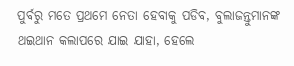ପୁର୍ବରୁ ମତେ ପ୍ରଥମେ ନେତା ହେବାକୁ ପଡିବ, ବୁଲାଜନ୍ତୁମାନଙ୍କ ଥଇଥାନ କଲାପରେ ଯାଇ ଯାହା, ହେଲେ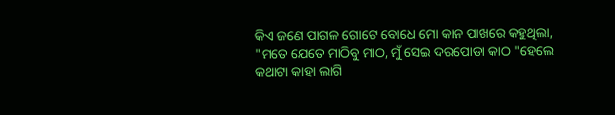କିଏ ଜଣେ ପାଗଳ ଗୋଟେ ବୋଧେ ମୋ କାନ ପାଖରେ କହୁଥିଲା, "ମତେ ଯେତେ ମାଠିବୁ ମାଠ, ମୁଁ ସେଇ ଦରପୋଡା କାଠ "ହେଲେ କଥାଟା କାହା ଲାଗି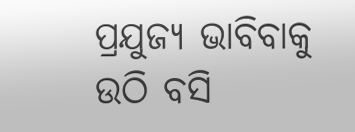ପ୍ରଯୁଜ୍ୟ ଭାବିବାକୁ ଉଠି ବସି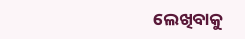ଲେଖିବାକୁ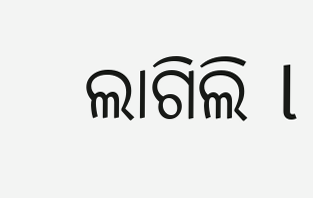ଲାଗିଲି l